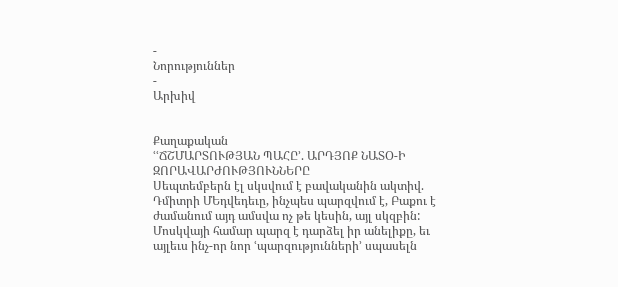-
Նորություններ
-
Արխիվ


Քաղաքական
ՙՙՃՇՄԱՐՏՈՒԹՅԱՆ ՊԱՀԸ՚. ԱՐԴՅՈՔ ՆԱՏՕ-Ի ԶՈՐԱՎԱՐԺՈՒԹՅՈՒՆՆԵՐԸ
Սեպտեմբերն էլ սկսվում է բավականին ակտիվ. Դմիտրի ՄԵդվեդեւը, ինչպես պարզվում է, Բաքու է ժամանում այդ ամսվա ոչ թե կեսին, այլ սկզբին: Մոսկվայի համար պարզ է դարձել իր անելիքը, եւ այլեւս ինչ-որ նոր ՙպարզությունների՚ սպասելն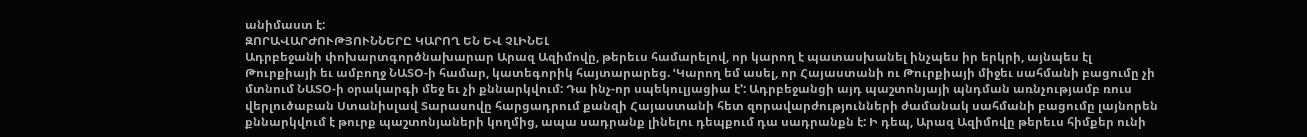անիմաստ է:
ԶՈՐԱՎԱՐԺՈՒԹՅՈՒՆՆԵՐԸ ԿԱՐՈՂ ԵՆ ԵՎ ՉԼԻՆԵԼ
Ադրբեջանի փոխարտգործնախարար Արազ Ազիմովը, թերեւս համարելով, որ կարող է պատասխանել ինչպես իր երկրի, այնպես էլ Թուրքիայի եւ ամբողջ ՆԱՏՕ-ի համար, կատեգորիկ հայտարարեց. ՙԿարող եմ ասել, որ Հայաստանի ու Թուրքիայի միջեւ սահմանի բացումը չի մտնում ՆԱՏՕ-ի օրակարգի մեջ եւ չի քննարկվում: Դա ինչ-որ սպեկուլյացիա է՚: Ադրբեջանցի այդ պաշտոնյայի պնդման առնչությամբ ռուս վերլուծաբան Ստանիսլավ Տարասովը հարցադրում քանզի Հայաստանի հետ զորավարժությունների ժամանակ սահմանի բացումը լայնորեն քննարկվում է թուրք պաշտոնյաների կողմից, ապա սադրանք լինելու դեպքում դա սադրանքն է: Ի դեպ, Արազ Ազիմովը թերեւս հիմքեր ունի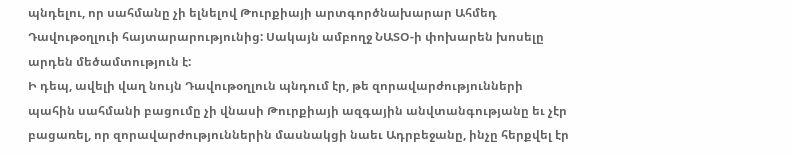պնդելու, որ սահմանը չի ելնելով Թուրքիայի արտգործնախարար Ահմեդ Դավութօղլուի հայտարարությունից: Սակայն ամբողջ ՆԱՏՕ-ի փոխարեն խոսելը արդեն մեծամտություն է:
Ի դեպ, ավելի վաղ նույն Դավութօղլուն պնդում էր, թե զորավարժությունների պահին սահմանի բացումը չի վնասի Թուրքիայի ազգային անվտանգությանը եւ չէր բացառել, որ զորավարժություններին մասնակցի նաեւ Ադրբեջանը, ինչը հերքվել էր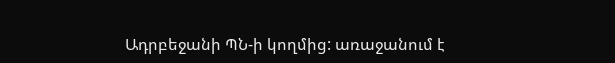Ադրբեջանի ՊՆ-ի կողմից: առաջանում է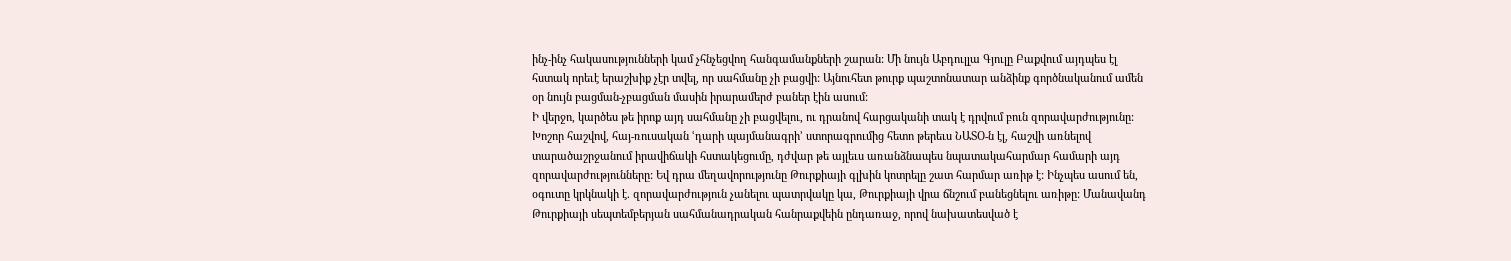ինչ-ինչ հակասությունների կամ չհնչեցվող հանգամանքների շարան: Մի նույն Աբդուլլա Գյուլը Բաքվում այդպես էլ հստակ որեւէ երաշխիք չէր տվել, որ սահմանը չի բացվի: Այնուհետ թուրք պաշտոնատար անձինք գործնականում ամեն օր նույն բացման-չբացման մասին իրարամերժ բաներ էին ասում:
Ի վերջո, կարծես թե իրոք այդ սահմանը չի բացվելու, ու դրանով հարցականի տակ է դրվում բուն զորավարժությունը: Խոշոր հաշվով, հայ-ռուսական ՙդարի պայմանագրի՚ ստորագրումից հետո թերեւս ՆԱՏՕ-ն էլ, հաշվի առնելով տարածաշրջանում իրավիճակի հստակեցումը, դժվար թե այլեւս առանձնապես նպատակահարմար համարի այդ զորավարժությունները: Եվ դրա մեղավորությունը Թուրքիայի գլխին կոտրելը շատ հարմար առիթ է: Ինչպես ասում են, օգուտը կրկնակի է. զորավարժություն չանելու պատրվակը կա, Թուրքիայի վրա ճնշում բանեցնելու առիթը: Մանավանդ Թուրքիայի սեպտեմբերյան սահմանադրական հանրաքվեին ընդառաջ, որով նախատեսված է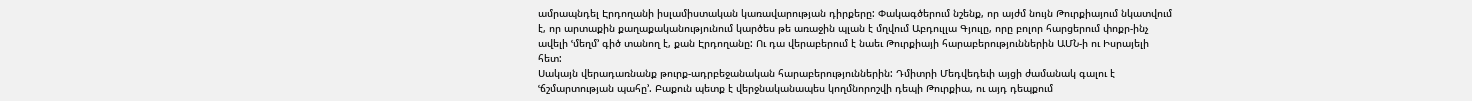ամրապնդել Էրդողանի իսլամիստական կառավարության դիրքերը: Փակագծերում նշենք, որ այժմ նույն Թուրքիայում նկատվում է, որ արտաքին քաղաքականությունում կարծես թե առաջին պլան է մղվում Աբդուլլա Գյուլը, որը բոլոր հարցերում փոքր-ինչ ավելի ՙմեղմ՚ գիծ տանող է, քան Էրդողանը: Ու դա վերաբերում է նաեւ Թուրքիայի հարաբերություններին ԱՄՆ-ի ու Իսրայելի հետ:
Սակայն վերադառնանք թուրք-ադրբեջանական հարաբերություններին: Դմիտրի Մեդվեդեւի այցի ժամանակ գալու է ՙճշմարտության պահը՚. Բաքուն պետք է վերջնականապես կողմնորոշվի դեպի Թուրքիա, ու այդ դեպքում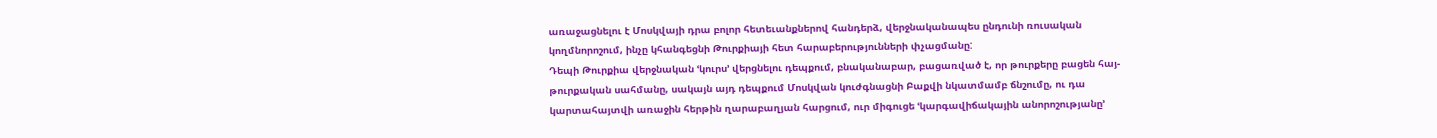առաջացնելու է Մոսկվայի դրա բոլոր հետեւանքներով հանդերձ, վերջնականապես ընդունի ռուսական կողմնորոշում, ինչը կհանգեցնի Թուրքիայի հետ հարաբերությունների փչացմանը:
Դեպի Թուրքիա վերջնական ՙկուրս՚ վերցնելու դեպքում, բնականաբար, բացառված է, որ թուրքերը բացեն հայ-թուրքական սահմանը, սակայն այդ դեպքում Մոսկվան կուժգնացնի Բաքվի նկատմամբ ճնշումը, ու դա կարտահայտվի առաջին հերթին ղարաբաղյան հարցում, ուր միգուցե ՙկարգավիճակային անորոշությանը՚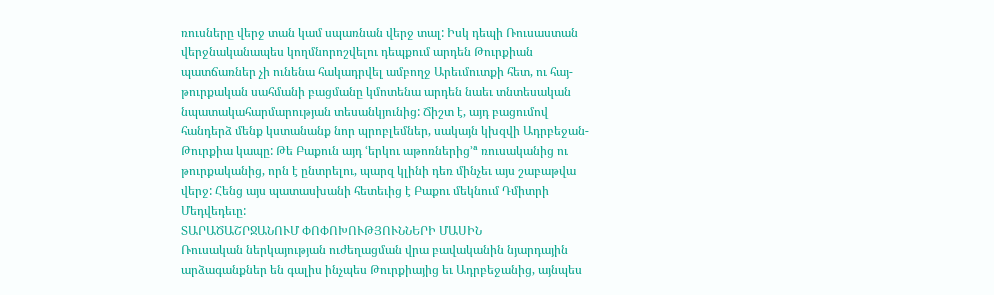ռուսները վերջ տան կամ սպառնան վերջ տալ: Իսկ դեպի Ռուսաստան վերջնականապես կողմնորոշվելու դեպքում արդեն Թուրքիան պատճառներ չի ունենա հակադրվել ամբողջ Արեւմուտքի հետ, ու հայ-թուրքական սահմանի բացմանը կմոտենա արդեն նաեւ տնտեսական նպատակահարմարության տեսանկյունից: Ճիշտ է, այդ բացումով հանդերձ մենք կստանանք նոր պրոբլեմներ, սակայն կխզվի Ադրբեջան-Թուրքիա կապը: Թե Բաքուն այդ ՙերկու աթոռներից՚ª ռուսականից ու թուրքականից, որն է ընտրելու, պարզ կլինի դեռ մինչեւ այս շաբաթվա վերջ: Հենց այս պատասխանի հետեւից է Բաքու մեկնում Դմիտրի Մեդվեդեւը:
ՏԱՐԱԾԱՇՐՋԱՆՈՒՄ ՓՈՓՈԽՈՒԹՅՈՒՆՆԵՐԻ ՄԱՍԻՆ
Ռուսական ներկայության ուժեղացման վրա բավականին նյարդային արձագանքներ են գալիս ինչպես Թուրքիայից եւ Ադրբեջանից, այնպես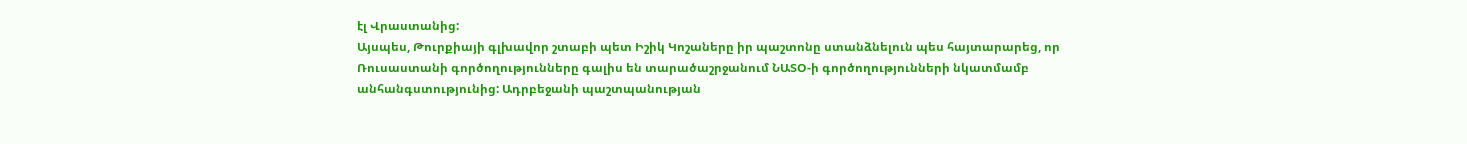էլ Վրաստանից:
Այսպես, Թուրքիայի գլխավոր շտաբի պետ Իշիկ Կոշաները իր պաշտոնը ստանձնելուն պես հայտարարեց, որ Ռուսաստանի գործողությունները գալիս են տարածաշրջանում ՆԱՏՕ-ի գործողությունների նկատմամբ անհանգստությունից: Ադրբեջանի պաշտպանության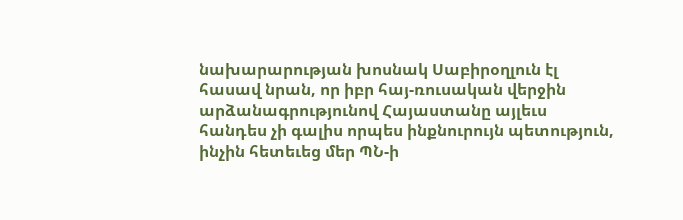նախարարության խոսնակ Սաբիրօղլուն էլ հասավ նրան, որ իբր հայ-ռուսական վերջին արձանագրությունով Հայաստանը այլեւս հանդես չի գալիս որպես ինքնուրույն պետություն, ինչին հետեւեց մեր ՊՆ-ի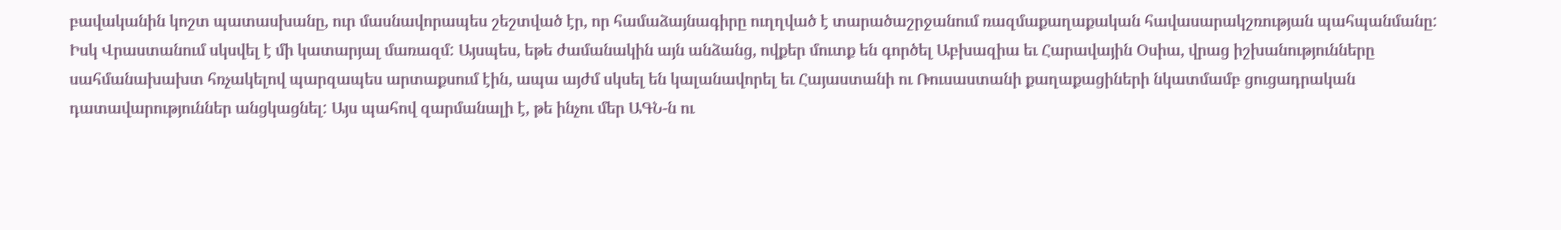բավականին կոշտ պատասխանը, ուր մասնավորապես շեշտված էր, որ համաձայնագիրը ուղղված է տարածաշրջանում ռազմաքաղաքական հավասարակշռության պահպանմանը:
Իսկ Վրաստանում սկսվել է մի կատարյալ մառազմ: Այսպես, եթե ժամանակին այն անձանց, ովքեր մուտք են գործել Աբխազիա եւ Հարավային Օսիա, վրաց իշխանությունները սահմանախախտ հռչակելով պարզապես արտաքսում էին, ապա այժմ սկսել են կալանավորել եւ Հայաստանի ու Ռուսաստանի քաղաքացիների նկատմամբ ցուցադրական դատավարություններ անցկացնել: Այս պահով զարմանալի է, թե ինչու մեր ԱԳՆ-ն ու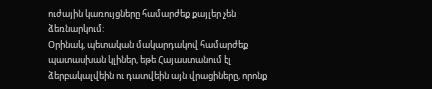ուժային կառույցները համարժեք քայլեր չեն ձեռնարկում:
Օրինակ, պետական մակարդակով համարժեք պատասխան կլիներ, եթե Հայաստանում էլ ձերբակալվեին ու դատվեին այն վրացիները, որոնք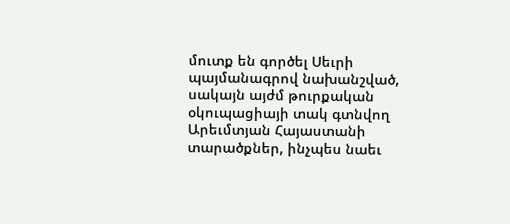մուտք են գործել Սեւրի պայմանագրով նախանշված, սակայն այժմ թուրքական օկուպացիայի տակ գտնվող Արեւմտյան Հայաստանի տարածքներ, ինչպես նաեւ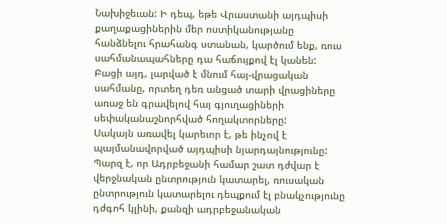Նախիջեւան: Ի դեպ, եթե Վրաստանի այդպիսի քաղաքացիներին մեր ոստիկանությանը հանձնելու հրահանգ ստանան, կարծում ենք, ռուս սահմանապահները դա հաճույքով էլ կանեն:
Բացի այդ, լարված է մնում հայ-վրացական սահմանը, որտեղ դեռ անցած տարի վրացիները առաջ են գրավելով հայ գյուղացիների սեփականաշնորհված հողակտորները:
Սակայն առավել կարեւոր է, թե ինչով է պայմանավորված այդպիսի նյարդայնությունը: Պարզ է, որ Ադրբեջանի համար շատ դժվար է վերջնական ընտրություն կատարել, ռուսական ընտրություն կատարելու դեպքում էլ բնակչությունը դժգոհ կլինի, քանզի ադրբեջանական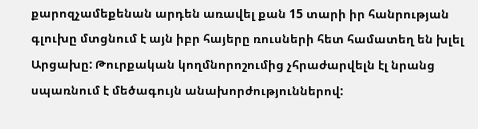քարոզչամեքենան արդեն առավել քան 15 տարի իր հանրության գլուխը մտցնում է այն իբր հայերը ռուսների հետ համատեղ են խլել Արցախը: Թուրքական կողմնորոշումից չհրաժարվելն էլ նրանց սպառնում է մեծագույն անախորժություններով: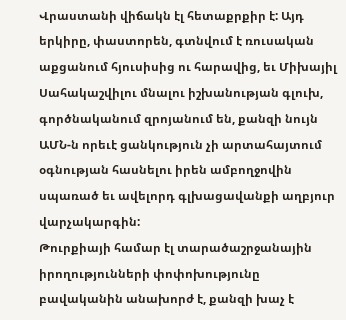Վրաստանի վիճակն էլ հետաքրքիր է: Այդ երկիրը, փաստորեն, գտնվում է ռուսական աքցանում հյուսիսից ու հարավից, եւ Միխայիլ Սահակաշվիլու մնալու իշխանության գլուխ, գործնականում զրոյանում են, քանզի նույն ԱՄՆ-ն որեւէ ցանկություն չի արտահայտում օգնության հասնելու իրեն ամբողջովին սպառած եւ ավելորդ գլխացավանքի աղբյուր վարչակարգին:
Թուրքիայի համար էլ տարածաշրջանային իրողությունների փոփոխությունը բավականին անախորժ է, քանզի խաչ է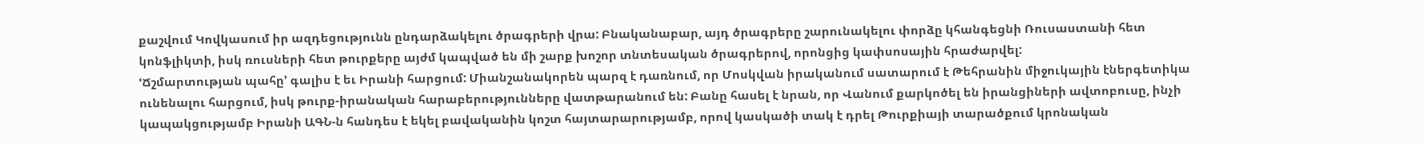քաշվում Կովկասում իր ազդեցությունն ընդարձակելու ծրագրերի վրա: Բնականաբար, այդ ծրագրերը շարունակելու փորձը կհանգեցնի Ռուսաստանի հետ կոնֆլիկտի, իսկ ռուսների հետ թուրքերը այժմ կապված են մի շարք խոշոր տնտեսական ծրագրերով, որոնցից կափսոսային հրաժարվել:
ՙՃշմարտության պահը՚ գալիս է եւ Իրանի հարցում: Միանշանակորեն պարզ է դառնում, որ Մոսկվան իրականում սատարում է Թեհրանին միջուկային էներգետիկա ունենալու հարցում, իսկ թուրք-իրանական հարաբերությունները վատթարանում են: Բանը հասել է նրան, որ Վանում քարկոծել են իրանցիների ավտոբուսը, ինչի կապակցությամբ Իրանի ԱԳՆ-ն հանդես է եկել բավականին կոշտ հայտարարությամբ, որով կասկածի տակ է դրել Թուրքիայի տարածքում կրոնական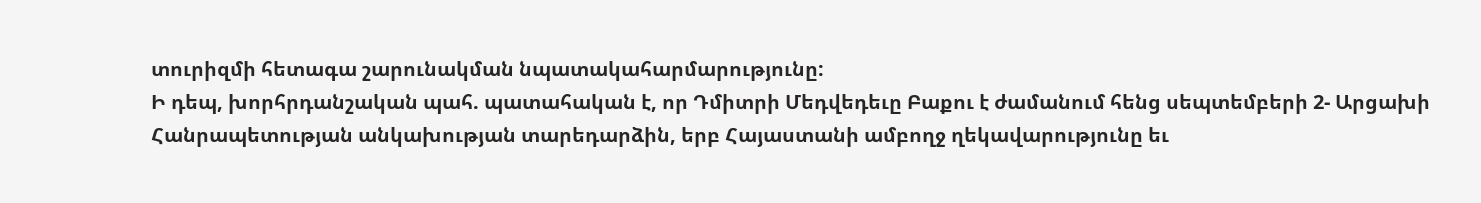տուրիզմի հետագա շարունակման նպատակահարմարությունը:
Ի դեպ, խորհրդանշական պահ. պատահական է, որ Դմիտրի Մեդվեդեւը Բաքու է ժամանում հենց սեպտեմբերի 2- Արցախի Հանրապետության անկախության տարեդարձին, երբ Հայաստանի ամբողջ ղեկավարությունը եւ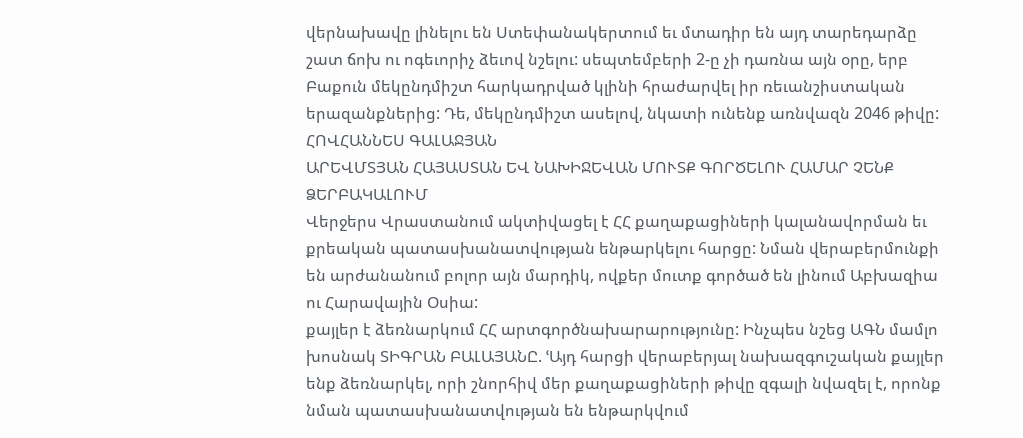վերնախավը լինելու են Ստեփանակերտում եւ մտադիր են այդ տարեդարձը շատ ճոխ ու ոգեւորիչ ձեւով նշելու: սեպտեմբերի 2-ը չի դառնա այն օրը, երբ Բաքուն մեկընդմիշտ հարկադրված կլինի հրաժարվել իր ռեւանշիստական երազանքներից: Դե, մեկընդմիշտ ասելով, նկատի ունենք առնվազն 2046 թիվը:
ՀՈՎՀԱՆՆԵՍ ԳԱԼԱՋՅԱՆ
ԱՐԵՎՄՏՅԱՆ ՀԱՅԱՍՏԱՆ ԵՎ ՆԱԽԻՋԵՎԱՆ ՄՈՒՏՔ ԳՈՐԾԵԼՈՒ ՀԱՄԱՐ ՉԵՆՔ ՁԵՐԲԱԿԱԼՈՒՄ
Վերջերս Վրաստանում ակտիվացել է ՀՀ քաղաքացիների կալանավորման եւ քրեական պատասխանատվության ենթարկելու հարցը: Նման վերաբերմունքի են արժանանում բոլոր այն մարդիկ, ովքեր մուտք գործած են լինում Աբխազիա ու Հարավային Օսիա:
քայլեր է ձեռնարկում ՀՀ արտգործնախարարությունը: Ինչպես նշեց ԱԳՆ մամլո խոսնակ ՏԻԳՐԱՆ ԲԱԼԱՅԱՆԸ. ՙԱյդ հարցի վերաբերյալ նախազգուշական քայլեր ենք ձեռնարկել, որի շնորհիվ մեր քաղաքացիների թիվը զգալի նվազել է, որոնք նման պատասխանատվության են ենթարկվում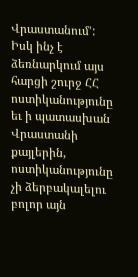Վրաստանում՚:
Իսկ ինչ է ձեռնարկում այս հարցի շուրջ ՀՀ ոստիկանությունը եւ ի պատասխան Վրաստանի քայլերին, ոստիկանությունը չի ձերբակալելու բոլոր այն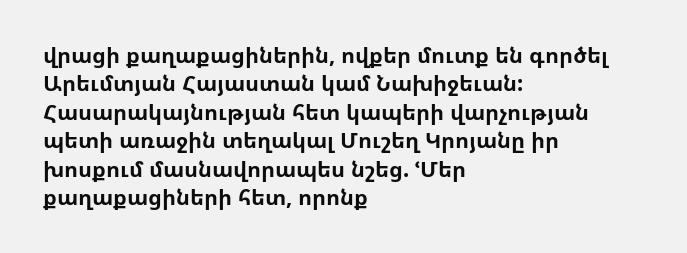վրացի քաղաքացիներին, ովքեր մուտք են գործել Արեւմտյան Հայաստան կամ Նախիջեւան:
Հասարակայնության հետ կապերի վարչության պետի առաջին տեղակալ Մուշեղ Կրոյանը իր խոսքում մասնավորապես նշեց. ՙՄեր քաղաքացիների հետ, որոնք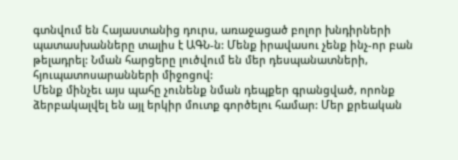գտնվում են Հայաստանից դուրս, առաջացած բոլոր խնդիրների պատասխանները տալիս է ԱԳՆ-ն: Մենք իրավասու չենք ինչ-որ բան թելադրել: Նման հարցերը լուծվում են մեր դեսպանատների, հյուպատոսարանների միջոցով:
Մենք մինչեւ այս պահը չունենք նման դեպքեր գրանցված, որոնք ձերբակալվել են այլ երկիր մուտք գործելու համար: Մեր քրեական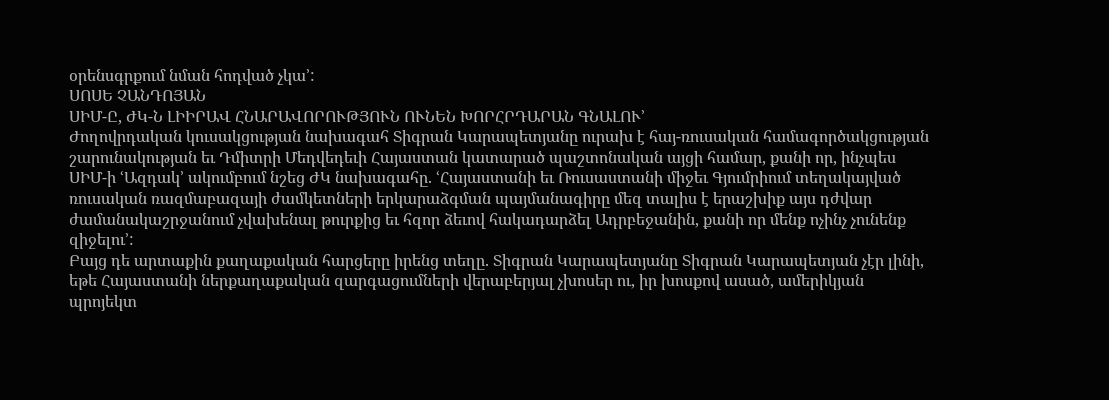օրենսգրքում նման հոդված չկա՚:
ՍՈՍԵ ՉԱՆԴՈՅԱՆ
ՍԻՄ-Ը, ԺԿ-Ն ԼԻԻՐԱՎ ՀՆԱՐԱՎՈՐՈՒԹՅՈՒՆ ՈՒՆԵՆ ԽՈՐՀՐԴԱՐԱՆ ԳՆԱԼՈՒ՚
Ժողովրդական կուսակցության նախագահ Տիգրան Կարապետյանը ուրախ է հայ-ռուսական համագործակցության շարունակության եւ Դմիտրի Մեդվեդեւի Հայաստան կատարած պաշտոնական այցի համար, քանի որ, ինչպես ՍԻՄ-ի ՙԱզդակ՚ ակումբում նշեց ԺԿ նախագահը. ՙՀայաստանի եւ Ռուսաստանի միջեւ Գյումրիում տեղակայված ռուսական ռազմաբազայի ժամկետների երկարաձգման պայմանագիրը մեզ տալիս է երաշխիք այս դժվար ժամանակաշրջանում չվախենալ թուրքից եւ հզոր ձեւով հակադարձել Ադրբեջանին, քանի որ մենք ոչինչ չունենք զիջելու՚:
Բայց դե արտաքին քաղաքական հարցերը իրենց տեղը. Տիգրան Կարապետյանը Տիգրան Կարապետյան չէր լինի, եթե Հայաստանի ներքաղաքական զարգացումների վերաբերյալ չխոսեր ու, իր խոսքով ասած, ամերիկյան պրոյեկտ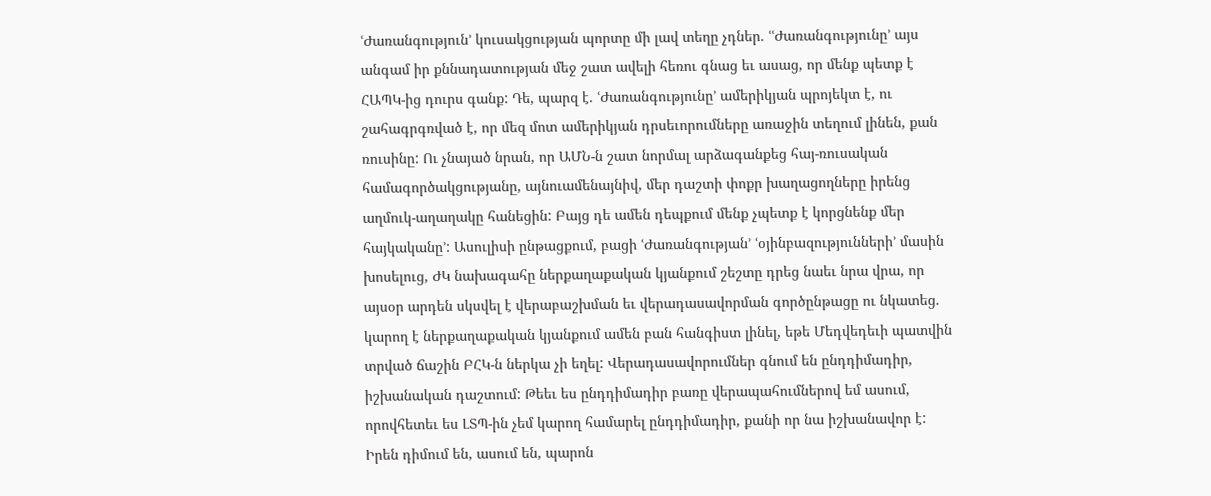ՙԺառանգություն՚ կուսակցության պորտը մի լավ տեղը չդներ. ՙՙԺառանգությունը՚ այս անգամ իր քննադատության մեջ շատ ավելի հեռու գնաց եւ ասաց, որ մենք պետք է ՀԱՊԿ-ից դուրս գանք: Դե, պարզ է. ՙԺառանգությունը՚ ամերիկյան պրոյեկտ է, ու շահագրգռված է, որ մեզ մոտ ամերիկյան դրսեւորումները առաջին տեղում լինեն, քան ռուսինը: Ու չնայած նրան, որ ԱՄՆ-ն շատ նորմալ արձագանքեց հայ-ռուսական համագործակցությանը, այնուամենայնիվ, մեր դաշտի փոքր խաղացողները իրենց աղմուկ-աղաղակը հանեցին: Բայց դե ամեն դեպքում մենք չպետք է կորցնենք մեր հայկականը՚: Ասուլիսի ընթացքում, բացի ՙԺառանգության՚ ՙօյինբազությունների՚ մասին խոսելուց, ԺԿ նախագահը ներքաղաքական կյանքում շեշտը դրեց նաեւ նրա վրա, որ այսօր արդեն սկսվել է վերաբաշխման եւ վերադասավորման գործընթացը ու նկատեց. կարող է ներքաղաքական կյանքում ամեն բան հանգիստ լինել, եթե Մեդվեդեւի պատվին տրված ճաշին ԲՀԿ-ն ներկա չի եղել: Վերադասավորումներ գնում են ընդդիմադիր, իշխանական դաշտում: Թեեւ ես ընդդիմադիր բառը վերապահումներով եմ ասում, որովհետեւ ես ԼՏՊ-ին չեմ կարող համարել ընդդիմադիր, քանի որ նա իշխանավոր է: Իրեն դիմում են, ասում են, պարոն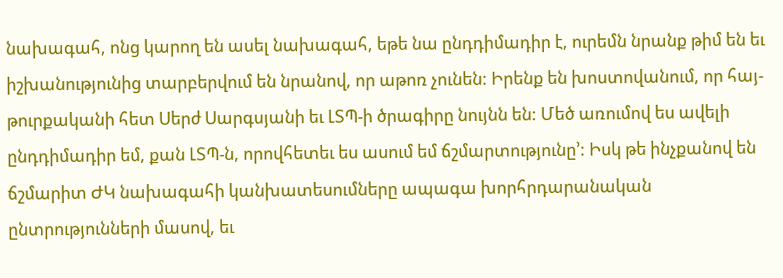նախագահ, ոնց կարող են ասել նախագահ, եթե նա ընդդիմադիր է, ուրեմն նրանք թիմ են եւ իշխանությունից տարբերվում են նրանով, որ աթոռ չունեն: Իրենք են խոստովանում, որ հայ-թուրքականի հետ Սերժ Սարգսյանի եւ ԼՏՊ-ի ծրագիրը նույնն են: Մեծ առումով ես ավելի ընդդիմադիր եմ, քան ԼՏՊ-ն, որովհետեւ ես ասում եմ ճշմարտությունը՚: Իսկ թե ինչքանով են ճշմարիտ ԺԿ նախագահի կանխատեսումները ապագա խորհրդարանական ընտրությունների մասով, եւ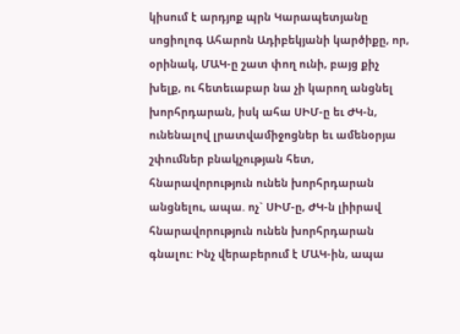կիսում է արդյոք պրն Կարապետյանը սոցիոլոգ Ահարոն Ադիբեկյանի կարծիքը, որ, օրինակ, ՄԱԿ-ը շատ փող ունի, բայց քիչ խելք, ու հետեւաբար նա չի կարող անցնել խորհրդարան, իսկ ահա ՍԻՄ-ը եւ ԺԿ-ն, ունենալով լրատվամիջոցներ եւ ամենօրյա շփումներ բնակչության հետ, հնարավորություն ունեն խորհրդարան անցնելու, ապա. ոչ` ՍԻՄ-ը, ԺԿ-ն լիիրավ հնարավորություն ունեն խորհրդարան գնալու: Ինչ վերաբերում է ՄԱԿ-ին, ապա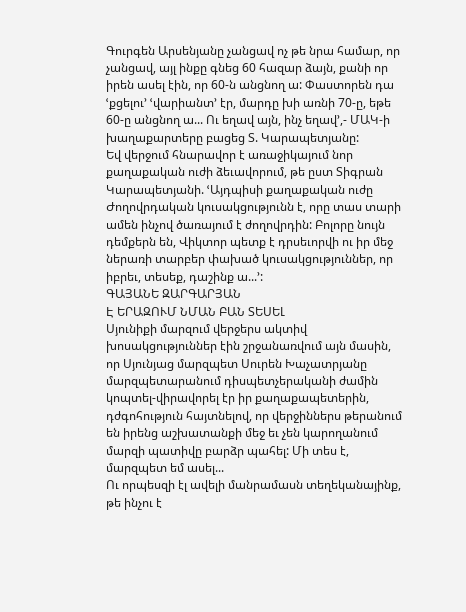Գուրգեն Արսենյանը չանցավ ոչ թե նրա համար, որ չանցավ, այլ ինքը գնեց 60 հազար ձայն, քանի որ իրեն ասել էին, որ 60-ն անցնող ա: Փաստորեն դա ՙքցելու՚ ՙվարիանտ՚ էր, մարդը խի առնի 70-ը, եթե 60-ը անցնող ա... Ու եղավ այն, ինչ եղավ՚,- ՄԱԿ-ի խաղաքարտերը բացեց Տ. Կարապետյանը:
Եվ վերջում հնարավոր է առաջիկայում նոր քաղաքական ուժի ձեւավորում, թե ըստ Տիգրան Կարապետյանի. ՙԱյդպիսի քաղաքական ուժը Ժողովրդական կուսակցությունն է, որը տաս տարի ամեն ինչով ծառայում է ժողովրդին: Բոլորը նույն դեմքերն են, Վիկտոր պետք է դրսեւորվի ու իր մեջ ներառի տարբեր փախած կուսակցություններ, որ իբրեւ, տեսեք, դաշինք ա...՚:
ԳԱՅԱՆԵ ԶԱՐԳԱՐՅԱՆ
Է ԵՐԱԶՈՒՄ ՆՄԱՆ ԲԱՆ ՏԵՍԵԼ
Սյունիքի մարզում վերջերս ակտիվ խոսակցություններ էին շրջանառվում այն մասին, որ Սյունյաց մարզպետ Սուրեն Խաչատրյանը մարզպետարանում դիսպետչերականի ժամին կոպտել-վիրավորել էր իր քաղաքապետերին, դժգոհություն հայտնելով, որ վերջիններս թերանում են իրենց աշխատանքի մեջ եւ չեն կարողանում մարզի պատիվը բարձր պահել: Մի տես է, մարզպետ եմ ասել...
Ու որպեսզի էլ ավելի մանրամասն տեղեկանայինք, թե ինչու է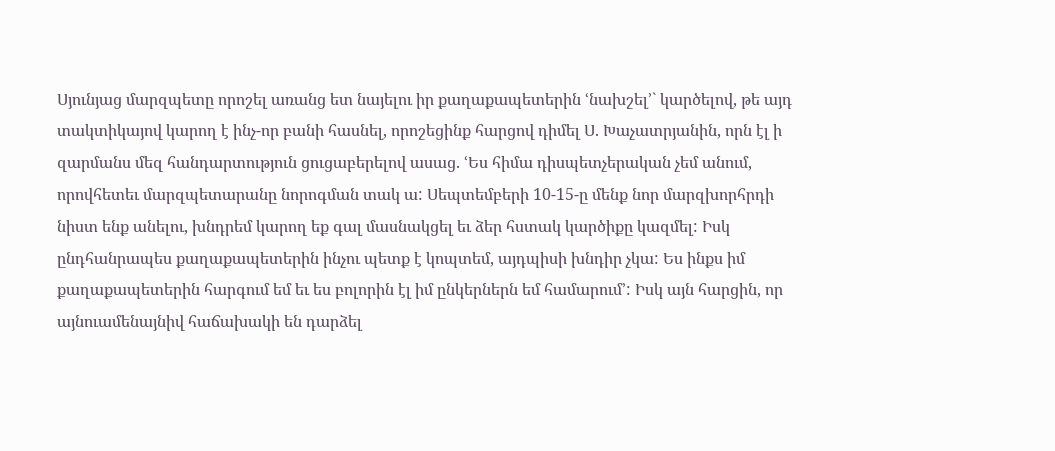Սյունյաց մարզպետը որոշել առանց ետ նայելու իր քաղաքապետերին ՙնախշել՚` կարծելով, թե այդ տակտիկայով կարող է ինչ-որ բանի հասնել, որոշեցինք հարցով դիմել Ս. Խաչատրյանին, որն էլ ի զարմանս մեզ հանդարտություն ցուցաբերելով ասաց. ՙԵս հիմա դիսպետչերական չեմ անում, որովհետեւ մարզպետարանը նորոգման տակ ա: Սեպտեմբերի 10-15-ը մենք նոր մարզխորհրդի նիստ ենք անելու, խնդրեմ կարող եք գալ մասնակցել եւ ձեր հստակ կարծիքը կազմել: Իսկ ընդհանրապես քաղաքապետերին ինչու պետք է կոպտեմ, այդպիսի խնդիր չկա: Ես ինքս իմ քաղաքապետերին հարգում եմ եւ ես բոլորին էլ իմ ընկերներն եմ համարում՚: Իսկ այն հարցին, որ այնուամենայնիվ հաճախակի են դարձել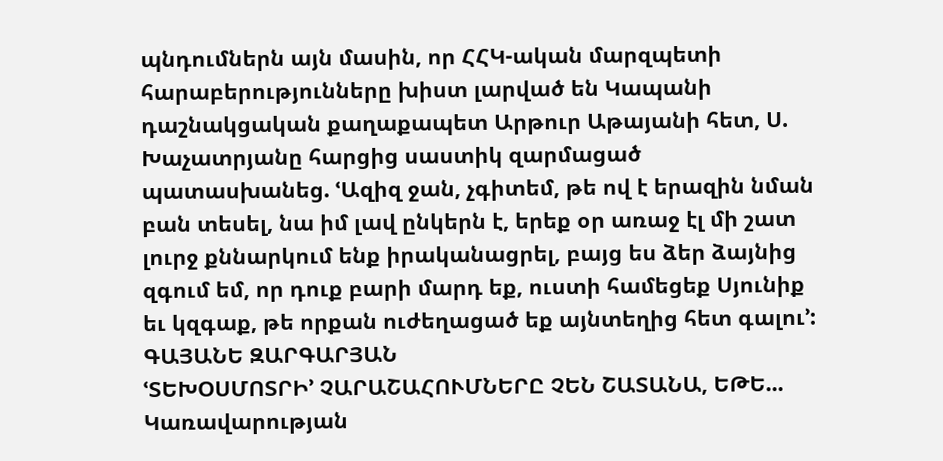պնդումներն այն մասին, որ ՀՀԿ-ական մարզպետի հարաբերությունները խիստ լարված են Կապանի դաշնակցական քաղաքապետ Արթուր Աթայանի հետ, Ս. Խաչատրյանը հարցից սաստիկ զարմացած պատասխանեց. ՙԱզիզ ջան, չգիտեմ, թե ով է երազին նման բան տեսել, նա իմ լավ ընկերն է, երեք օր առաջ էլ մի շատ լուրջ քննարկում ենք իրականացրել, բայց ես ձեր ձայնից զգում եմ, որ դուք բարի մարդ եք, ուստի համեցեք Սյունիք եւ կզգաք, թե որքան ուժեղացած եք այնտեղից հետ գալու՚:
ԳԱՅԱՆԵ ԶԱՐԳԱՐՅԱՆ
ՙՏԵԽՕՍՄՈՏՐԻ՚ ՉԱՐԱՇԱՀՈՒՄՆԵՐԸ ՉԵՆ ՇԱՏԱՆԱ, ԵԹԵ...
Կառավարության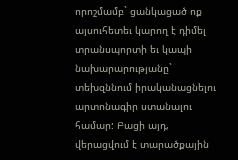որոշմամբ` ցանկացած ոք այսուհետեւ կարող է դիմել տրանսպորտի եւ կապի նախարարությանը` տեխզննում իրականացնելու արտոնագիր ստանալու համար: Բացի այդ, վերացվում է տարածքային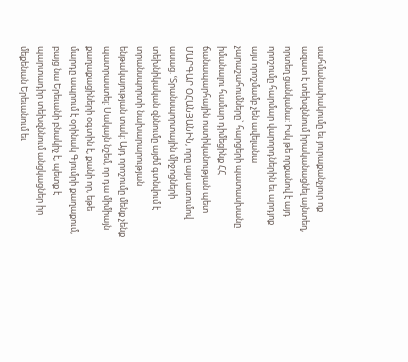սահմանափակումը եւ յուրաքանչյուր ոք ազատ է տեխզննում իրականացնել այնտեղ, որտեղ ցանկանա: Իսկ թե որքանով է այդ որոշումը հարմար վարորդներին եւ արդյոք այս որոշմամբ չեն ավելանա չարաշահումները` հարցերի պատասխանը իմանալու համար դիմեցինք ՀՀ ճանապարհային ոստիկանության պետ ՄԱՐԳԱՐ ՕՀԱՆՅԱՆԻՆ, որը այս առումով ասաց. ՙՏրանսպորտային միջոցների տեխնիկական զննումը այժմ գտնվում է տրանսպորտի նախարարության ենթակայության տակ: Այդ որոշումը մենք չենք պատրաստել: Սակայն նշեմ, որ դա միմիայն քաղաքացիների օգտին է, քանի որ, եթե մարդը ապրում է օրինակ Գյումրի քաղաքում, բայց նա Երեւանի բնակիչ է, պետք է պարտադիր տեխզննում անցկացներ իր մեքենան Երեւանում եւ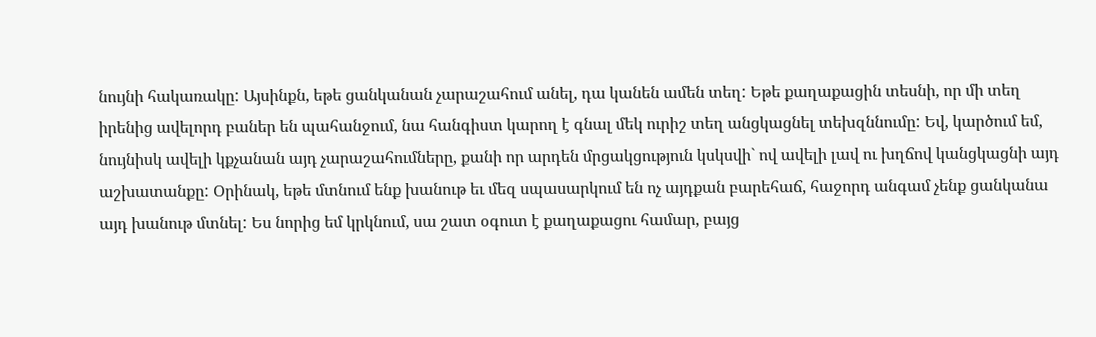նույնի հակառակը: Այսինքն, եթե ցանկանան չարաշահում անել, դա կանեն ամեն տեղ: Եթե քաղաքացին տեսնի, որ մի տեղ իրենից ավելորդ բաներ են պահանջում, նա հանգիստ կարող է գնալ մեկ ուրիշ տեղ անցկացնել տեխզննումը: Եվ, կարծում եմ, նույնիսկ ավելի կքչանան այդ չարաշահումները, քանի որ արդեն մրցակցություն կսկսվի` ով ավելի լավ ու խղճով կանցկացնի այդ աշխատանքը: Օրինակ, եթե մտնում ենք խանութ եւ մեզ սպասարկում են ոչ այդքան բարեհաճ, հաջորդ անգամ չենք ցանկանա այդ խանութ մտնել: Ես նորից եմ կրկնում, սա շատ օգուտ է քաղաքացու համար, բայց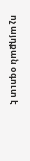ոչ այդքան օգուտ է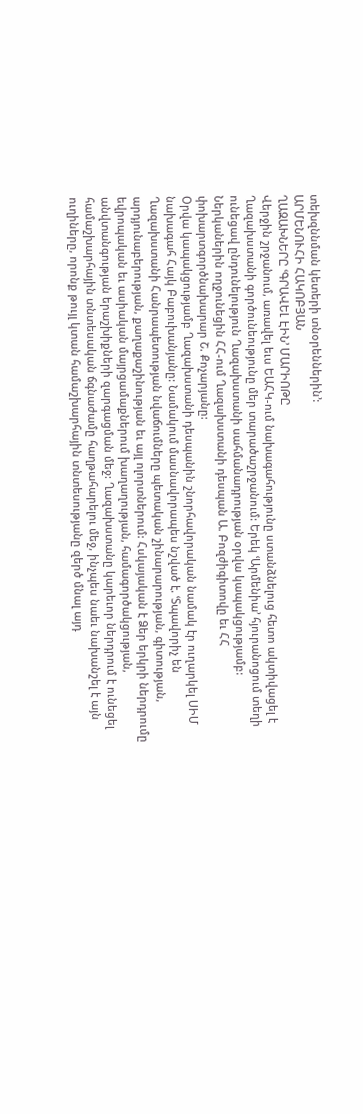տեխզննման կետերի տնօրեններին՚:
ԱՐՄԵՆՈՒՀԻ ՀԱԿՈԲՅԱՆ
ՂԱԶԱԽՆԵՐԸ ՙԳՐԱՎԵԼ ԷԻՆ՚ ՄԱՐԻՈԹԸ
Վերջին շրջանում, առավել եւս ԵԱՀԿ-ում նախագահությունը ստանձնելուց հետո ակտիվացել է Ղազախստանի գործունեությունը մեր տարածաշրջանում: Երեկ ՙԱրմենիա՚ հյուրանոցում տեղի ունեցավ ընդունելություն Ղազախստանի սահմանադրության օրվա կապակցությամբ: Ներկաներին ողջունեցին ՀՀ-ում Ղազախստանի դեսպան Ա. Բոզժիգիտովը եւ ՀՀ փոխարտգործնախարար Շ. Քոչարյանը:
Օրվա կապակցությամբ Ղազախստանի դեսպանին շնորհավորական նամակ էր ուղարկել ՍԻՄ նախագահ Հայկ Բաբուխանյանը: Նամակում մասնավորապես նշված է. ՙՏպավորիչ են Ղազախստանի Հանրապետության նվաճումները պետական շինարարության, գիտության, արդյունաբերության, քաղաքաշինության եւ այլ ոլորտներում: Հսկայական է Ձեր երկրի ներդրումը եվրոպական եւ ասիական մայրցամաքներում խաղաղության, համագործակցության, անվտանգության երաշխիքների զարգացման մեջ: Ղազախստանը կարեւոր ներդրում է ունեցել համաշխարհային տնտեսական ճգնաժամը հաղթահարելու մեջ, ինչպես նաեւ նախանշել է այն ուղիները, որոնք թույլ կտան համաշխարհային տնտեսությանը զերծ մնալ այդ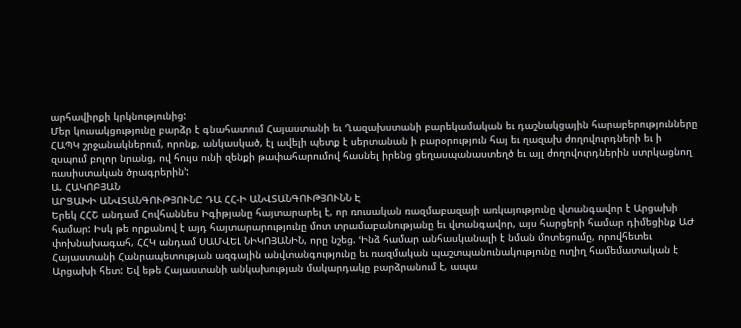արհավիրքի կրկնությունից:
Մեր կուսակցությունը բարձր է գնահատում Հայաստանի եւ Ղազախստանի բարեկամական եւ դաշնակցային հարաբերությունները ՀԱՊԿ շրջանակներում, որոնք, անկասկած, էլ ավելի պետք է սերտանան ի բարօրություն հայ եւ ղազախ ժողովուրդների եւ ի զսպում բոլոր նրանց, ով հույս ունի զենքի թափահարումով հասնել իրենց ցեղասպանաստեղծ եւ այլ ժողովուրդներին ստրկացնող ռասիստական ծրագրերին՚:
Ա. ՀԱԿՈԲՅԱՆ
ԱՐՑԱԽԻ ԱՆՎՏԱՆԳՈՒԹՅՈՒՆԸ ԴԱ ՀՀ-Ի ԱՆՎՏԱՆԳՈՒԹՅՈՒՆՆ Է
Երեկ ՀՀՇ անդամ Հովհաննես Իգիթյանը հայտարարել է, որ ռուսական ռազմաբազայի առկայությունը վտանգավոր է Արցախի համար: Իսկ թե որքանով է այդ հայտարարությունը մոտ տրամաբանությանը եւ վտանգավոր, այս հարցերի համար դիմեցինք ԱԺ փոխնախագահ, ՀՀԿ անդամ ՍԱՄՎԵԼ ՆԻԿՈՅԱՆԻՆ, որը նշեց. ՙԻնձ համար անհասկանալի է նման մոտեցումը, որովհետեւ Հայաստանի Հանրապետության ազգային անվտանգությունը եւ ռազմական պաշտպանունակությունը ուղիղ համեմատական է Արցախի հետ: Եվ եթե Հայաստանի անկախության մակարդակը բարձրանում է, ապա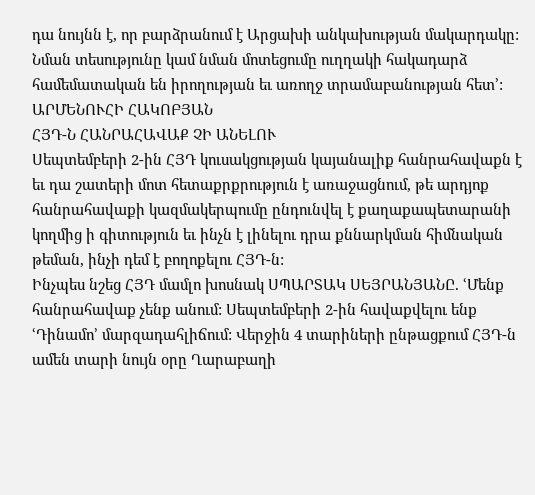դա նույնն է, որ բարձրանում է Արցախի անկախության մակարդակը: Նման տեսությունը կամ նման մոտեցումը ուղղակի հակադարձ համեմատական են իրողության եւ առողջ տրամաբանության հետ՚:
ԱՐՄԵՆՈՒՀԻ ՀԱԿՈԲՅԱՆ
ՀՅԴ-Ն ՀԱՆՐԱՀԱՎԱՔ ՉԻ ԱՆԵԼՈՒ
Սեպտեմբերի 2-ին ՀՅԴ կուսակցության կայանալիք հանրահավաքն է եւ դա շատերի մոտ հետաքրքրություն է առաջացնում, թե արդյոք հանրահավաքի կազմակերպումը ընդունվել է քաղաքապետարանի կողմից ի գիտություն եւ ինչն է լինելու դրա քննարկման հիմնական թեման, ինչի դեմ է բողոքելու ՀՅԴ-ն:
Ինչպես նշեց ՀՅԴ մամլո խոսնակ ՍՊԱՐՏԱԿ ՍԵՅՐԱՆՅԱՆԸ. ՙՄենք հանրահավաք չենք անում: Սեպտեմբերի 2-ին հավաքվելու ենք ՙԴինամո՚ մարզադահլիճում: Վերջին 4 տարիների ընթացքում ՀՅԴ-ն ամեն տարի նույն օրը Ղարաբաղի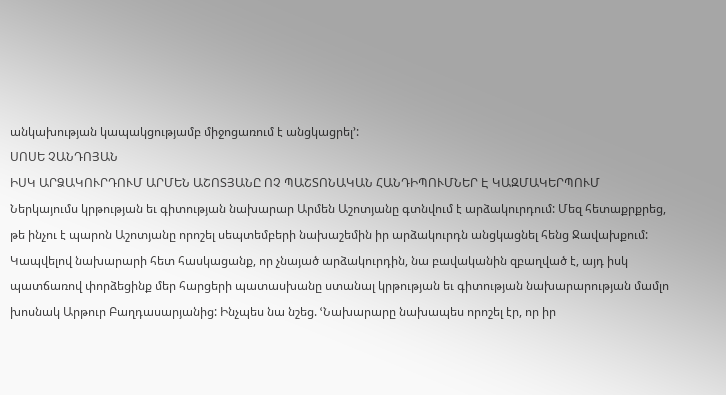անկախության կապակցությամբ միջոցառում է անցկացրել՚:
ՍՈՍԵ ՉԱՆԴՈՅԱՆ
ԻՍԿ ԱՐՁԱԿՈՒՐԴՈՒՄ ԱՐՄԵՆ ԱՇՈՏՅԱՆԸ ՈՉ ՊԱՇՏՈՆԱԿԱՆ ՀԱՆԴԻՊՈՒՄՆԵՐ Է ԿԱԶՄԱԿԵՐՊՈՒՄ
Ներկայումս կրթության եւ գիտության նախարար Արմեն Աշոտյանը գտնվում է արձակուրդում: Մեզ հետաքրքրեց, թե ինչու է պարոն Աշոտյանը որոշել սեպտեմբերի նախաշեմին իր արձակուրդն անցկացնել հենց Ջավախքում:
Կապվելով նախարարի հետ հասկացանք, որ չնայած արձակուրդին, նա բավականին զբաղված է, այդ իսկ պատճառով փորձեցինք մեր հարցերի պատասխանը ստանալ կրթության եւ գիտության նախարարության մամլո խոսնակ Արթուր Բաղդասարյանից: Ինչպես նա նշեց. ՙՆախարարը նախապես որոշել էր, որ իր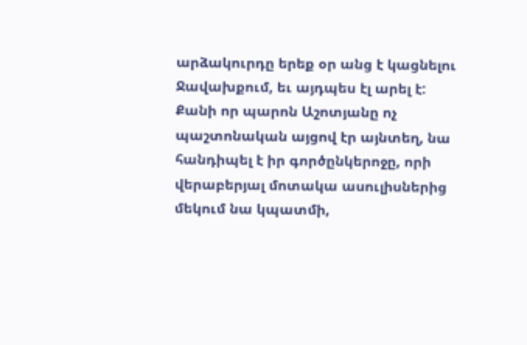արձակուրդը երեք օր անց է կացնելու Ջավախքում, եւ այդպես էլ արել է: Քանի որ պարոն Աշոտյանը ոչ պաշտոնական այցով էր այնտեղ, նա հանդիպել է իր գործընկերոջը, որի վերաբերյալ մոտակա ասուլիսներից մեկում նա կպատմի,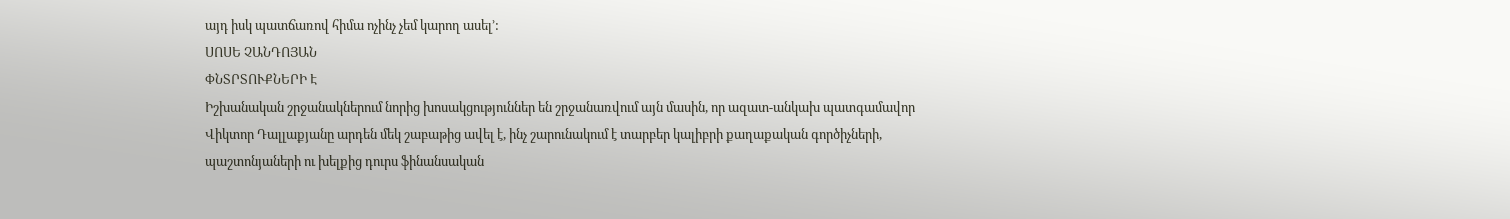այդ իսկ պատճառով հիմա ոչինչ չեմ կարող ասել՚:
ՍՈՍԵ ՉԱՆԴՈՅԱՆ
ՓՆՏՐՏՈՒՔՆԵՐԻ Է
Իշխանական շրջանակներում նորից խոսակցություններ են շրջանառվում այն մասին, որ ազատ-անկախ պատգամավոր Վիկտոր Դալլաքյանը արդեն մեկ շաբաթից ավել է, ինչ շարունակում է տարբեր կալիբրի քաղաքական գործիչների, պաշտոնյաների ու խելքից դուրս ֆինանսական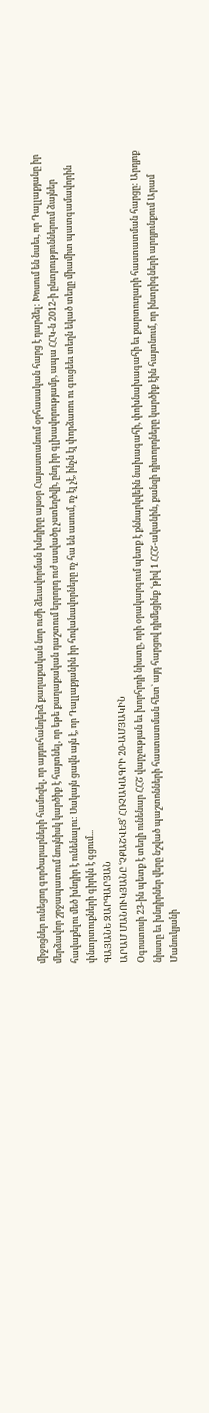միջոցներ ունեցող գործարարների համոզել, որ այդուհանդերձ քաղաքական նոր ուժի ձեւավորման խնդիրը այսօր Հայաստանում օրհասական հարց է դարձել: Խոսում են նաեւ, որ Դալլաքյանը իր մերձավոր շրջապատում նույնիսկ կարծիք է հայտնել, որ եթե քաղաքական դաշտում երրորդ ուժ ասվածը չստեղծվի, ընդ իր գլխավորությամբ, ապա ՀՀԿ-ն 2012-ի ընտրություններում ձայներ հավաքելու մեծ խնդիր է ունենալու: Սակայն ցավն այն է, որ Դալլաքյանին իր հովանավորները ոչ հա են ասում, ոչ էլ չէ, ինչն էլ փորձառու ու գուցեեւ տեղն եկած տեղը միամիտ պատգամավորին փնտրտուքների գիրկն է գցում...
ԳԱՅԱՆԵ ԶԱՐԳԱՐՅԱՆ
ԱՐԱՄ ՄԱՆՈՒԿՅԱՆԸ ՙՉՔԱՇՎԵՑ՚ ՀՌՉԱԿԱԳՐԻ 20-ԱՄՅԱԿԻՆ
Օգոստոսի 23-ին պետք է տեղի ունենար ՀՀՇ վարչության եւ խորհրդի նիստը, որի օրակարգում պետք է քննարկվեին նախագահի, փոխնախագահի եւ քարտուղարի հաստատման հարցը: Արդյոք նիստը եւ խնդիրներ վերը նշված պաշտոնների հաստատման հետ` այդ հարցով դիմեցինք ՙթիվ 1 ՀՀՇ-ականին, քանզի դիտորդները կարծիք էին հայտնում, որ ինտրիգների արդյունքում Արամ Մանուկյանի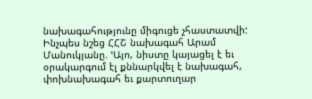նախագահությունը միգուցե չհաստատվի:
Ինչպես նշեց ՀՀՇ նախագահ Արամ Մանուկյանը. ՙԱյո, նիստը կայացել է եւ օրակարգում էլ քննարկվել է նախագահ, փոխնախագահ եւ քարտուղար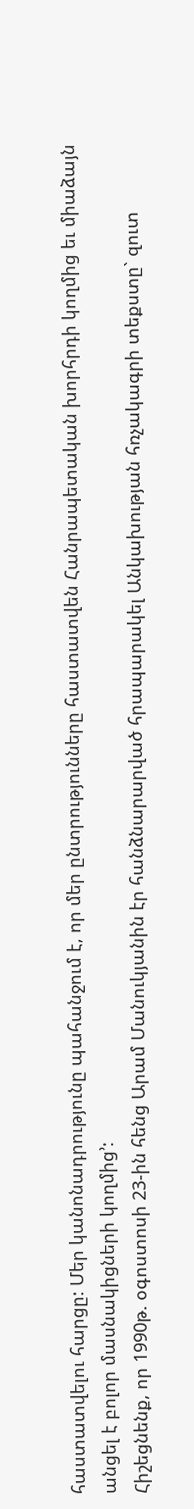հաստատվելու հարցը: Մեր կանոնադրությունը պահանջում է, որ մեր ընտրությունները հաստատվեն Հանրապետական խորհրդի կողմից եւ միաձայն անցել է բոլոր մասնակիցների կողմից՚:
Հիշեցնենք, որ 1990թ. օգոստոսի 23-ին հենց Արամ Մանուկյանին էր հանձնարարված հրապարակել Անկախության հռչակագրի տեքստը` զուտ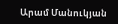Արամ Մանուկյան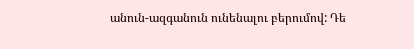անուն-ազգանուն ունենալու բերումով: Դե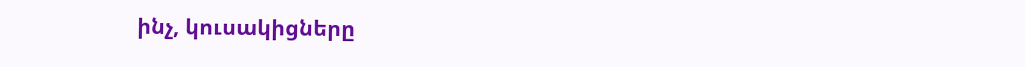ինչ, կուսակիցները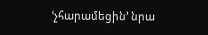ՙչհարամեցին՚ նրա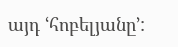այդ ՙհոբելյանը՚: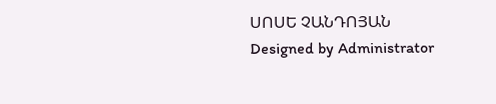ՍՈՍԵ ՉԱՆԴՈՅԱՆ
Designed by Administrator